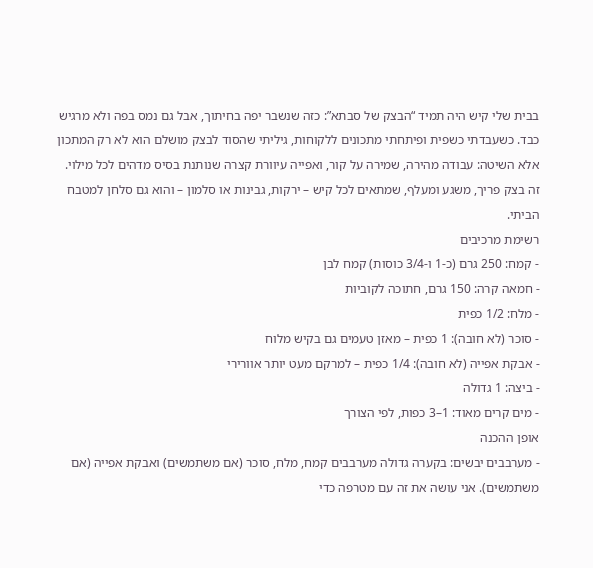בבית שלי קיש היה תמיד “הבצק של סבתא”: כזה שנשבר יפה בחיתוך, אבל גם נמס בפה ולא מרגיש כבד. כשעבדתי כשפית ופיתחתי מתכונים ללקוחות, גיליתי שהסוד לבצק מושלם הוא לא רק המתכון אלא השיטה: עבודה מהירה, שמירה על קור, ואפייה עיוורת קצרה שנותנת בסיס מדהים לכל מילוי. זה בצק פריך, משגע ומעלף, שמתאים לכל קיש – ירקות, גבינות או סלמון – והוא גם סלחן למטבח הביתי.
רשימת מרכיבים
- קמח: 250 גרם (כ-1 ו-3/4 כוסות) קמח לבן
- חמאה קרה: 150 גרם, חתוכה לקוביות
- מלח: 1/2 כפית
- סוכר (לא חובה): 1 כפית – מאזן טעמים גם בקיש מלוח
- אבקת אפייה (לא חובה): 1/4 כפית – למרקם מעט יותר אוורירי
- ביצה: 1 גדולה
- מים קרים מאוד: 1–3 כפות, לפי הצורך
אופן ההכנה
- מערבבים יבשים: בקערה גדולה מערבבים קמח, מלח, סוכר (אם משתמשים) ואבקת אפייה (אם משתמשים). אני עושה את זה עם מטרפה כדי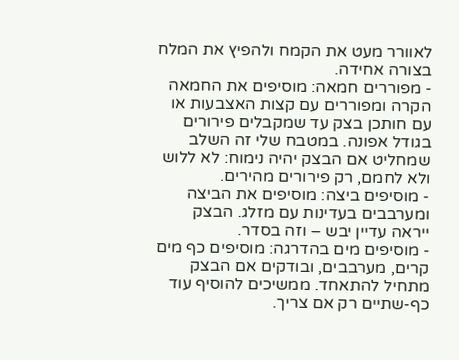לאוורר מעט את הקמח ולהפיץ את המלח בצורה אחידה.
- מפוררים חמאה: מוסיפים את החמאה הקרה ומפוררים עם קצות האצבעות או עם חותכן בצק עד שמקבלים פירורים בגודל אפונה. במטבח שלי זה השלב שמחליט אם הבצק יהיה נימוח: לא ללוש ולא לחמם, רק פירורים מהירים.
- מוסיפים ביצה: מוסיפים את הביצה ומערבבים בעדינות עם מזלג. הבצק ייראה עדיין יבש – וזה בסדר.
- מוסיפים מים בהדרגה: מוסיפים כף מים קרים, מערבבים, ובודקים אם הבצק מתחיל להתאחד. ממשיכים להוסיף עוד כף-שתיים רק אם צריך.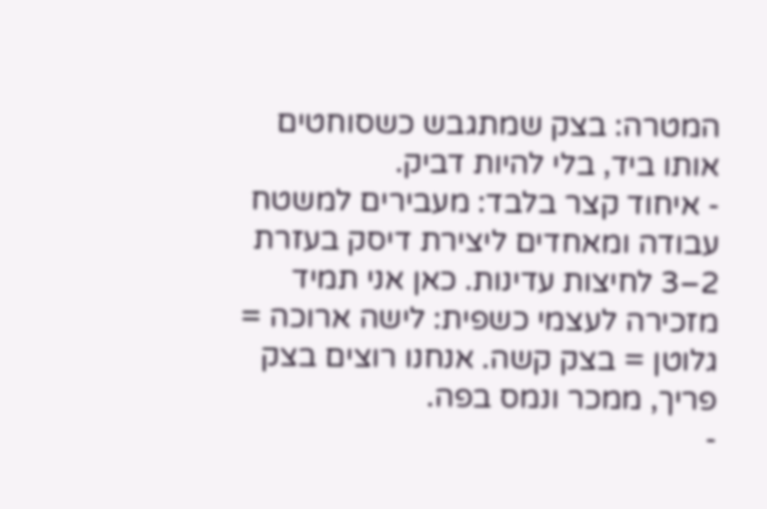המטרה: בצק שמתגבש כשסוחטים אותו ביד, בלי להיות דביק.
- איחוד קצר בלבד: מעבירים למשטח עבודה ומאחדים ליצירת דיסק בעזרת 2–3 לחיצות עדינות. כאן אני תמיד מזכירה לעצמי כשפית: לישה ארוכה = גלוטן = בצק קשה. אנחנו רוצים בצק פריך, ממכר ונמס בפה.
-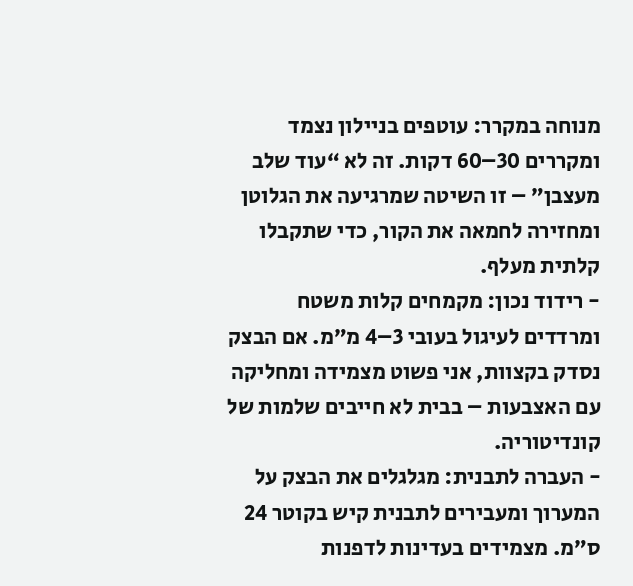מנוחה במקרר: עוטפים בניילון נצמד ומקררים 30–60 דקות. זה לא “עוד שלב מעצבן” – זו השיטה שמרגיעה את הגלוטן ומחזירה לחמאה את הקור, כדי שתקבלו קלתית מעלף.
- רידוד נכון: מקמחים קלות משטח ומרדדים לעיגול בעובי 3–4 מ”מ. אם הבצק נסדק בקצוות, אני פשוט מצמידה ומחליקה עם האצבעות – בבית לא חייבים שלמות של קונדיטוריה.
- העברה לתבנית: מגלגלים את הבצק על המערוך ומעבירים לתבנית קיש בקוטר 24 ס”מ. מצמידים בעדינות לדפנות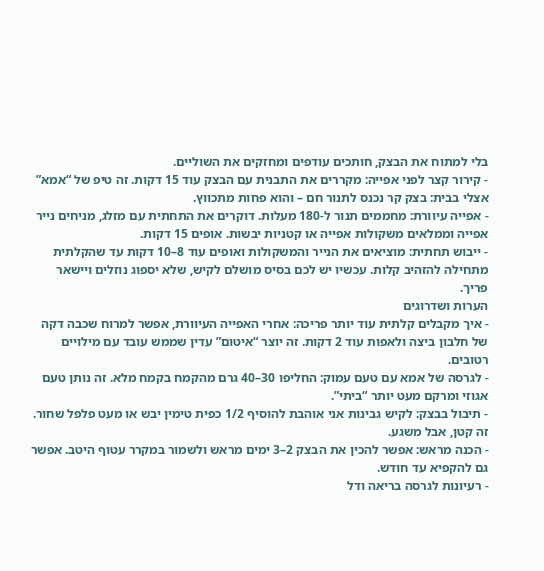בלי למתוח את הבצק, חותכים עודפים ומחזקים את השוליים.
- קירור קצר לפני אפייה: מקררים את התבנית עם הבצק עוד 15 דקות. זה טיפ של “אמא” אצלי בבית: בצק קר נכנס לתנור חם – והוא פחות מתכווץ.
- אפייה עיוורת: מחממים תנור ל-180 מעלות. דוקרים את התחתית עם מזלג, מניחים נייר אפייה וממלאים משקולות אפייה או קטניות יבשות. אופים 15 דקות.
- ייבוש תחתית: מוציאים את הנייר והמשקולות ואופים עוד 8–10 דקות עד שהקלתית מתחילה להזהיב קלות. עכשיו יש לכם בסיס מושלם לקיש, שלא יספוג נוזלים ויישאר פריך.
הערות ושדרוגים
- איך מקבלים קלתית עוד יותר פריכה: אחרי האפייה העיוורת, אפשר למרוח שכבה דקה של חלבון ביצה ולאפות עוד 2 דקות. זה יוצר “איטום” עדין שממש עובד עם מילויים רטובים.
- לגרסה של אמא עם טעם עמוק: החליפו 30–40 גרם מהקמח בקמח מלא. זה נותן טעם אגוזי ומרקם מעט יותר “ביתי”.
- תיבול בבצק: לקיש גבינות אני אוהבת להוסיף 1/2 כפית טימין יבש או מעט פלפל שחור. זה קטן, אבל משגע.
- הכנה מראש: אפשר להכין את הבצק 2–3 ימים מראש ולשמור במקרר עטוף היטב. אפשר גם להקפיא עד חודש.
- רעיונות לגרסה בריאה ודל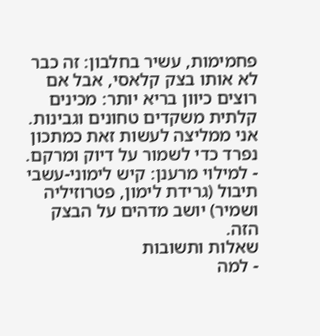פחמימות, עשיר בחלבון: זה כבר לא אותו בצק קלאסי, אבל אם רוצים כיוון בריא יותר: מכינים קלתית משקדים טחונים וגבינות. אני ממליצה לעשות זאת כמתכון נפרד כדי לשמור על דיוק ומרקם.
- למילוי מרענן: קיש לימוני-עשבי תיבול (גרידת לימון, פטרוזיליה ושמיר) יושב מדהים על הבצק הזה.
שאלות ותשובות
- למה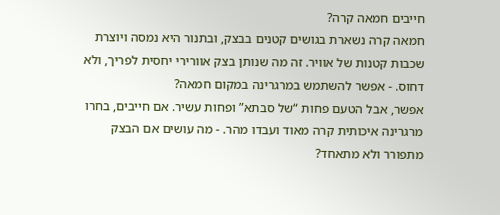חייבים חמאה קרה?
חמאה קרה נשארת בגושים קטנים בבצק, ובתנור היא נמסה ויוצרת שכבות קטנות של אוויר. זה מה שנותן בצק אוורירי יחסית לפריך, ולא דחוס. - אפשר להשתמש במרגרינה במקום חמאה?
אפשר, אבל הטעם פחות “של סבתא” ופחות עשיר. אם חייבים, בחרו מרגרינה איכותית קרה מאוד ועבדו מהר. - מה עושים אם הבצק מתפורר ולא מתאחד?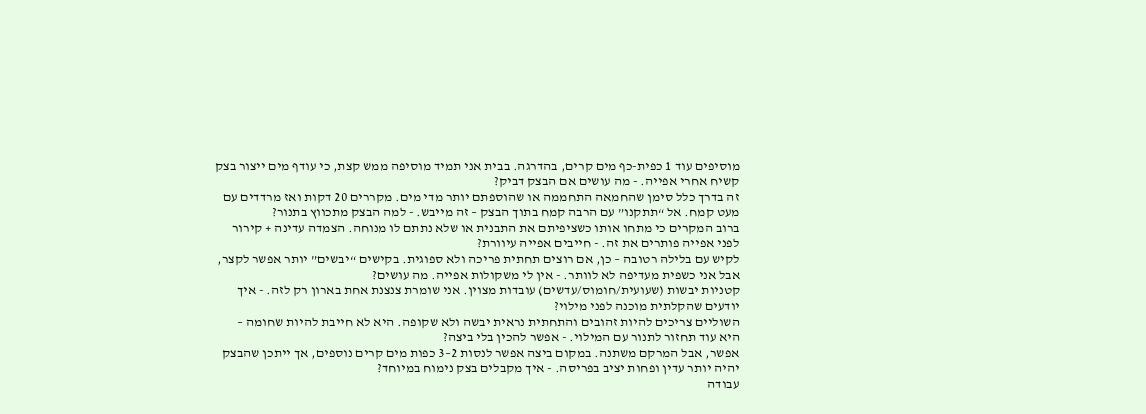מוסיפים עוד 1 כפית-כף מים קרים, בהדרגה. בבית אני תמיד מוסיפה ממש קצת, כי עודף מים ייצור בצק קשיח אחרי אפייה. - מה עושים אם הבצק דביק?
זה בדרך כלל סימן שהחמאה התחממה או שהוספתם יותר מדי מים. מקררים 20 דקות ואז מרדדים עם מעט קמח. אל “תתקנו” עם הרבה קמח בתוך הבצק – זה מייבש. - למה הבצק מתכווץ בתנור?
ברוב המקרים כי מתחו אותו כשציפיתם את התבנית או שלא נתתם לו מנוחה. הצמדה עדינה + קירור לפני אפייה פותרים את זה. - חייבים אפייה עיוורת?
לקיש עם בלילה רטובה – כן, אם רוצים תחתית פריכה ולא ספוגית. בקישים “יבשים” יותר אפשר לקצר, אבל אני כשפית מעדיפה לא לוותר. - אין לי משקולות אפייה. מה עושים?
קטניות יבשות (שעועית/חומוס/עדשים) עובדות מצוין. אני שומרת צנצנת אחת בארון רק לזה. - איך יודעים שהקלתית מוכנה לפני מילוי?
השוליים צריכים להיות זהובים והתחתית נראית יבשה ולא שקופה. היא לא חייבת להיות שחומה – היא עוד תחזור לתנור עם המילוי. - אפשר להכין בלי ביצה?
אפשר, אבל המרקם משתנה. במקום ביצה אפשר לנסות 2–3 כפות מים קרים נוספים, אך ייתכן שהבצק יהיה יותר עדין ופחות יציב בפריסה. - איך מקבלים בצק נימוח במיוחד?
עבודה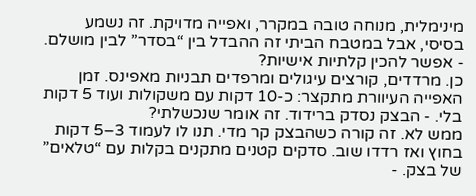מינימלית, מנוחה טובה במקרר, ואפייה מדויקת. זה נשמע בסיסי, אבל במטבח הביתי זה ההבדל בין “בסדר” לבין מושלם. - אפשר להכין קלתיות אישיות?
כן. מרדדים, קורצים עיגולים ומרפדים תבניות מאפינס. זמן האפייה העיוורת מתקצר: כ-10 דקות עם משקולות ועוד 5 דקות בלי. - הבצק נסדק ברידוד. זה אומר שנכשלתי?
ממש לא. זה קורה כשהבצק קר מדי. תנו לו לעמוד 3–5 דקות בחוץ ואז רדדו שוב. סדקים קטנים מתקנים בקלות עם “טלאים” של בצק. -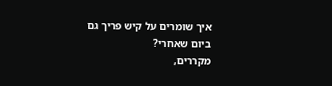איך שומרים על קיש פריך גם ביום שאחרי?
מקררים,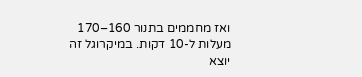ואז מחממים בתנור 160–170 מעלות ל-10 דקות. במיקרוגל זה יוצא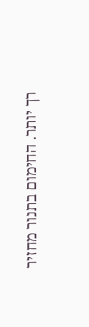רך יותר. החימום בתנור מחזיר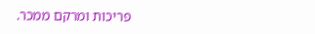פריכות ומרקם ממכר.